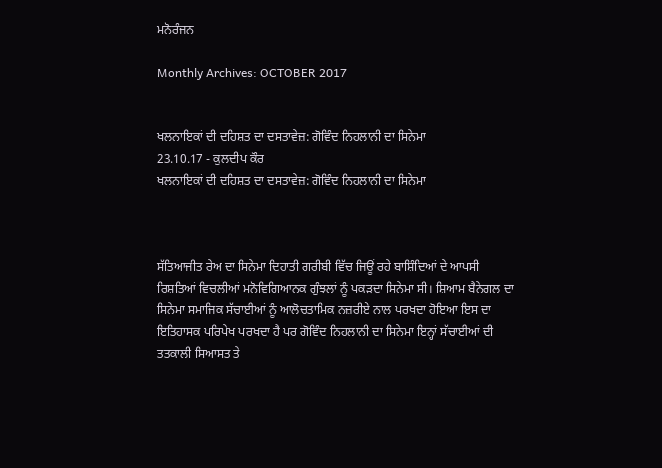ਮਨੋਰੰਜਨ

Monthly Archives: OCTOBER 2017


ਖਲਨਾਇਕਾਂ ਦੀ ਦਹਿਸ਼ਤ ਦਾ ਦਸਤਾਵੇਜ਼: ਗੋਵਿੰਦ ਨਿਹਲਾਨੀ ਦਾ ਸਿਨੇਮਾ
23.10.17 - ਕੁਲਦੀਪ ਕੌਰ
ਖਲਨਾਇਕਾਂ ਦੀ ਦਹਿਸ਼ਤ ਦਾ ਦਸਤਾਵੇਜ਼: ਗੋਵਿੰਦ ਨਿਹਲਾਨੀ ਦਾ ਸਿਨੇਮਾ



ਸੱਤਿਆਜੀਤ ਰੇਅ ਦਾ ਸਿਨੇਮਾ ਦਿਹਾਤੀ ਗਰੀਬੀ ਵਿੱਚ ਜਿਊਂ ਰਹੇ ਬਾਸ਼ਿੰਦਿਆਂ ਦੇ ਆਪਸੀ ਰਿਸ਼ਤਿਆਂ ਵਿਚਲੀਆਂ ਮਨੋਵਿਗਿਆਨਕ ਗੁੰਝਲਾਂ ਨੂੰ ਪਕੜਦਾ ਸਿਨੇਮਾ ਸੀ। ਸ਼ਿਆਮ ਬੈਨੇਗਲ ਦਾ ਸਿਨੇਮਾ ਸਮਾਜਿਕ ਸੱਚਾਈਆਂ ਨੂੰ ਆਲੋਚਤਾਮਿਕ ਨਜ਼ਰੀਏ ਨਾਲ ਪਰਖਦਾ ਹੋਇਆ ਇਸ ਦਾ ਇਤਿਹਾਸਕ ਪਰਿਪੇਖ ਪਰਖਦਾ ਹੈ ਪਰ ਗੋਵਿੰਦ ਨਿਹਲਾਨੀ ਦਾ ਸਿਨੇਮਾ ਇਨ੍ਹਾਂ ਸੱਚਾਈਆਂ ਦੀ ਤਤਕਾਲੀ ਸਿਆਸਤ ਤੇ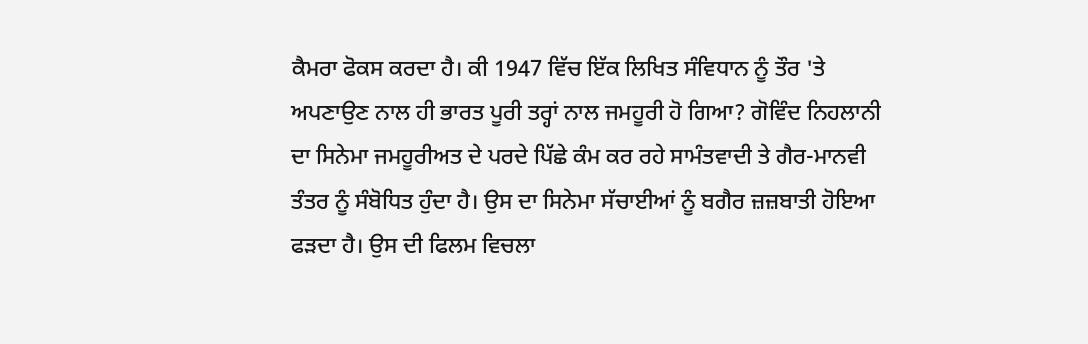ਕੈਮਰਾ ਫੋਕਸ ਕਰਦਾ ਹੈ। ਕੀ 1947 ਵਿੱਚ ਇੱਕ ਲਿਖਿਤ ਸੰਵਿਧਾਨ ਨੂੰ ਤੌਰ 'ਤੇ ਅਪਣਾਉਣ ਨਾਲ ਹੀ ਭਾਰਤ ਪੂਰੀ ਤਰ੍ਹਾਂ ਨਾਲ ਜਮਹੂਰੀ ਹੋ ਗਿਆ? ਗੋਵਿੰਦ ਨਿਹਲਾਨੀ ਦਾ ਸਿਨੇਮਾ ਜਮਹੂਰੀਅਤ ਦੇ ਪਰਦੇ ਪਿੱਛੇ ਕੰਮ ਕਰ ਰਹੇ ਸਾਮੰਤਵਾਦੀ ਤੇ ਗੈਰ-ਮਾਨਵੀ ਤੰਤਰ ਨੂੰ ਸੰਬੋਧਿਤ ਹੁੰਦਾ ਹੈ। ਉਸ ਦਾ ਸਿਨੇਮਾ ਸੱਚਾਈਆਂ ਨੂੰ ਬਗੈਰ ਜ਼ਜ਼ਬਾਤੀ ਹੋਇਆ ਫੜਦਾ ਹੈ। ਉਸ ਦੀ ਫਿਲਮ ਵਿਚਲਾ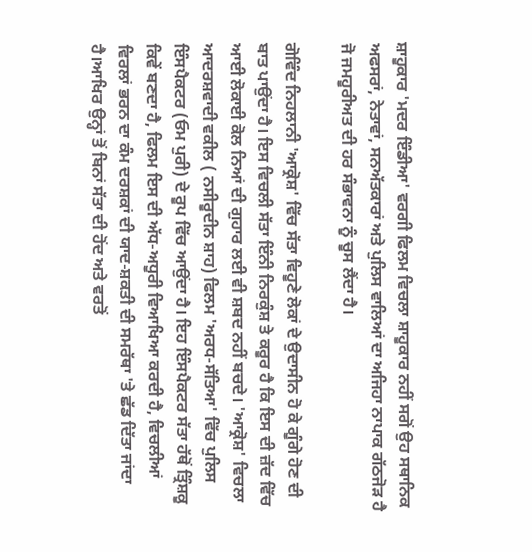ਸ਼ਾਹੂਕਾਰ 'ਮਦਰ ਇੰਡੀਆ' ਵਰਗੀ ਫਿਲਮ ਵਿਚਲਾ ਸ਼ਾਹੂਕਾਰ ਨਹੀਂ ਸਗੋਂ ਉਹ ਸਥਾਨਿਕ ਅਫਸਰਾਂ, ਨੇਤਾਵਾਂ, ਸਨਅੱਤਕਾਰਾਂ ਅਤੇ ਪੁਲਿਸ ਵਾਲਿਆਂ ਦਾ ਅਜਿਹਾ ਨਾਪਾਕ ਗੱਠਜੋੜ ਹੈ ਜੋ ਜਮਹੂਰੀਅਤ ਦੀ ਹਰ ਸੰਭਾਵਨਾ ਨੂੰ ਚੂਸ ਲੈਂਦਾ ਹੈ।

ਗੋਵਿੰਦ ਨਿਹਲਾਨੀ 'ਆਕ੍ਰੋਸ਼' ਵਿੱਚ ਸੱਤਾ ਵਿਹੂਣੇ ਲੋਕਾਂ ਦੇ ਉਦਾਸੀਨ ਹੋ ਕੇ ਗੂੰਗੇ ਹੋਣ ਦੀ ਬਾਤ ਪਾਉਂਦਾ ਹੈ। ਇਸ ਵਿਚਲੀ ਸੱਤਾ ਇੰਨੀ ਨਿਰਕੁੰਸ਼ ਤੇ ਕਰੂਰ ਹੈ ਕਿ ਇਸ ਦੀ ਜ਼ੱਦ ਵਿੱਚ ਆਈ ਲੋਕਾਈ ਕੋਲ ਨਿਆਂ ਦੀ ਗੁਹਾਰ ਲਈ ਵੀ ਸ਼ਬਦ ਨਹੀਂ ਬਚਦੇ। 'ਆਕ੍ਰੋਸ਼' ਵਿਚਲਾ ਆਦਰਸ਼ਵਾਦੀ ਵਕੀਲ ( ਨਸੀਰੂਦੀਨ ਸ਼ਾਹ) ਫਿਲਮ 'ਅਰਧ-ਸੱਤਿਆ' ਵਿੱਚ ਪੁਲਿਸ ਇੰਸਪੈਕਟਰ (ਓਮ ਪੁਰੀ) ਦੇ ਰੂਪ ਵਿੱਚ ਆਉਂਦਾ ਹੈ। ਇਹ ਇੰਸਪੈਕਟਰ ਸੱਤਾ ਹੱਥੋਂ ਤ੍ਰਿੰਸ਼ਕੂ ਕਿਵੇਂ ਬਣਦਾ ਹੈ, ਫਿਲਮ ਇਸ ਦੀ ਅੱਧ-ਅਧੂਰੀ ਵਿਆਖਿਆ ਕਰਦੀ ਹੈ, ਵਿਚਲੀਆਂ ਵਿਰਲਾਂ ਭਰਨ ਦਾ ਕੰਮ ਦਰਸ਼ਕਾਂ ਦੀ ਯਾਦ-ਸ਼ਕਤੀ ਦੀ ਸਮਰੱਥਾ 'ਤੇ ਛੱਡ ਦਿੱਤਾ ਜਾਂਦਾ ਹੈ।ਆਖਿਰ ਉਨ੍ਹਾਂ ਤੋਂ ਬਿਨਾਂ ਸੱਤਾ ਦੀ ਹੋਂਦ ਅਤੇ ਵਰਤੋਂ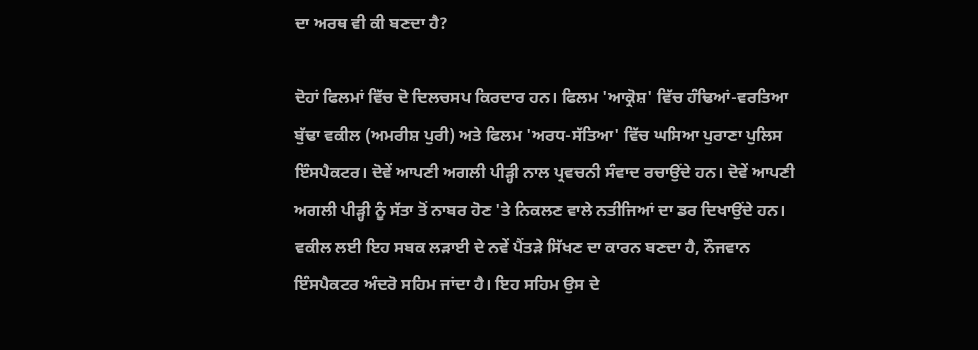ਦਾ ਅਰਥ ਵੀ ਕੀ ਬਣਦਾ ਹੈ?

ਦੋਹਾਂ ਫਿਲਮਾਂ ਵਿੱਚ ਦੋ ਦਿਲਚਸਪ ਕਿਰਦਾਰ ਹਨ। ਫਿਲਮ 'ਆਕ੍ਰੋਸ਼' ਵਿੱਚ ਹੰਢਿਆਂ-ਵਰਤਿਆ ਬੁੱਢਾ ਵਕੀਲ (ਅਮਰੀਸ਼ ਪੁਰੀ) ਅਤੇ ਫਿਲਮ 'ਅਰਧ-ਸੱਤਿਆ' ਵਿੱਚ ਘਸਿਆ ਪੁਰਾਣਾ ਪੁਲਿਸ ਇੰਸਪੈਕਟਰ। ਦੋਵੇਂ ਆਪਣੀ ਅਗਲੀ ਪੀੜ੍ਹੀ ਨਾਲ ਪ੍ਰਵਚਨੀ ਸੰਵਾਦ ਰਚਾਉਂਦੇ ਹਨ। ਦੋਵੇਂ ਆਪਣੀ ਅਗਲੀ ਪੀੜ੍ਹੀ ਨੂੰ ਸੱਤਾ ਤੋਂ ਨਾਬਰ ਹੋਣ 'ਤੇ ਨਿਕਲਣ ਵਾਲੇ ਨਤੀਜਿਆਂ ਦਾ ਡਰ ਦਿਖਾਉਂਦੇ ਹਨ। ਵਕੀਲ ਲਈ ਇਹ ਸਬਕ ਲੜਾਈ ਦੇ ਨਵੇਂ ਪੈਂਤੜੇ ਸਿੱਖਣ ਦਾ ਕਾਰਨ ਬਣਦਾ ਹੈ, ਨੌਜਵਾਨ ਇੰਸਪੈਕਟਰ ਅੰਦਰੋ ਸਹਿਮ ਜਾਂਦਾ ਹੈ। ਇਹ ਸਹਿਮ ਉਸ ਦੇ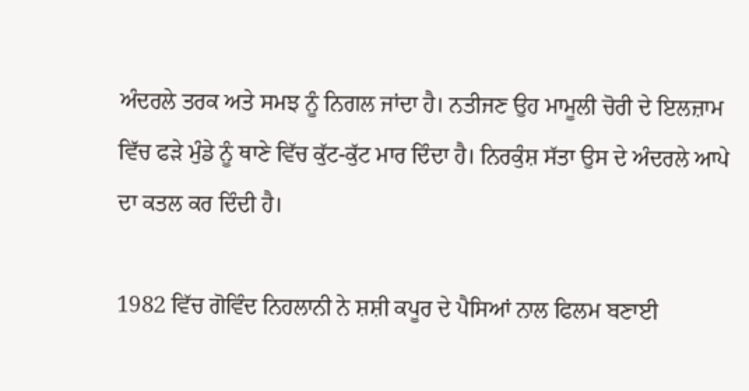ਅੰਦਰਲੇ ਤਰਕ ਅਤੇ ਸਮਝ ਨੂੰ ਨਿਗਲ ਜਾਂਦਾ ਹੈ। ਨਤੀਜਣ ਉਹ ਮਾਮੂਲੀ ਚੋਰੀ ਦੇ ਇਲਜ਼ਾਮ ਵਿੱਚ ਫੜੇ ਮੁੰਡੇ ਨੂੰ ਥਾਣੇ ਵਿੱਚ ਕੁੱਟ-ਕੁੱਟ ਮਾਰ ਦਿੰਦਾ ਹੈ। ਨਿਰਕੁੰਸ਼ ਸੱਤਾ ਉਸ ਦੇ ਅੰਦਰਲੇ ਆਪੇ ਦਾ ਕਤਲ ਕਰ ਦਿੰਦੀ ਹੈ।

1982 ਵਿੱਚ ਗੋਵਿੰਦ ਨਿਹਲਾਨੀ ਨੇ ਸ਼ਸ਼ੀ ਕਪੂਰ ਦੇ ਪੈਸਿਆਂ ਨਾਲ ਫਿਲਮ ਬਣਾਈ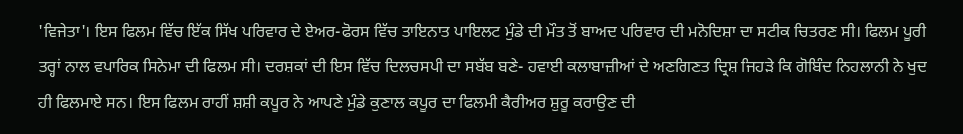'ਵਿਜੇਤਾ'। ਇਸ ਫਿਲਮ ਵਿੱਚ ਇੱਕ ਸਿੱਖ ਪਰਿਵਾਰ ਦੇ ਏਅਰ-ਫੋਰਸ ਵਿੱਚ ਤਾਇਨਾਤ ਪਾਇਲਟ ਮੁੰਡੇ ਦੀ ਮੌਤ ਤੋਂ ਬਾਅਦ ਪਰਿਵਾਰ ਦੀ ਮਨੋਦਿਸ਼ਾ ਦਾ ਸਟੀਕ ਚਿਤਰਣ ਸੀ। ਫਿਲਮ ਪੂਰੀ ਤਰ੍ਹਾਂ ਨਾਲ ਵਪਾਰਿਕ ਸਿਨੇਮਾ ਦੀ ਫਿਲਮ ਸੀ। ਦਰਸ਼ਕਾਂ ਦੀ ਇਸ ਵਿੱਚ ਦਿਲਚਸਪੀ ਦਾ ਸਬੱਬ ਬਣੇ- ਹਵਾਈ ਕਲਾਬਾਜ਼ੀਆਂ ਦੇ ਅਣਗਿਣਤ ਦ੍ਰਿਸ਼ ਜਿਹੜੇ ਕਿ ਗੋਬਿੰਦ ਨਿਹਲਾਨੀ ਨੇ ਖੁਦ ਹੀ ਫਿਲਮਾਏ ਸਨ। ਇਸ ਫਿਲਮ ਰਾਹੀਂ ਸ਼ਸ਼ੀ ਕਪੂਰ ਨੇ ਆਪਣੇ ਮੁੰਡੇ ਕੁਣਾਲ ਕਪੂਰ ਦਾ ਫਿਲਮੀ ਕੈਰੀਅਰ ਸ਼ੁਰੂ ਕਰਾਉਣ ਦੀ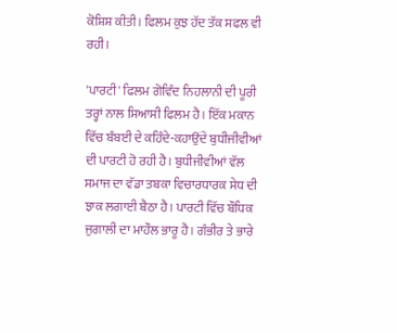ਕੋਸ਼ਿਸ਼ ਕੀਤੀ। ਫਿਲਮ ਕੁਝ ਹੱਦ ਤੱਕ ਸਫਲ ਵੀ ਰਹੀ।

'ਪਾਰਟੀ' ਫਿਲਮ ਗੋਵਿੰਦ ਨਿਹਲਾਨੀ ਦੀ ਪੂਰੀ ਤਰ੍ਹਾਂ ਨਾਲ ਸਿਆਸੀ ਫਿਲਮ ਹੈ। ਇੱਕ ਮਕਾਨ ਵਿੱਚ ਬੰਬਈ ਦੇ ਕਹਿੰਦੇ-ਕਹਾਉਂਦੇ ਬੁਧੀਜੀਵੀਆਂ ਦੀ ਪਾਰਟੀ ਹੋ ਰਹੀ ਹੈ। ਬੁਧੀਜੀਵੀਆਂ ਵੱਲ ਸਮਾਜ ਦਾ ਵੱਡਾ ਤਬਕਾ ਵਿਚਾਰਧਾਰਕ ਸੇਧ ਦੀ ਝਾਕ ਲਗਾਈ ਬੈਠਾ ਹੈ। ਪਾਰਟੀ ਵਿੱਚ ਬੌਧਿਕ ਜੁਗਾਲੀ ਦਾ ਮਾਹੌਲ ਭਾਰੂ ਹੈ। ਗੰਭੀਰ ਤੇ ਭਾਰੇ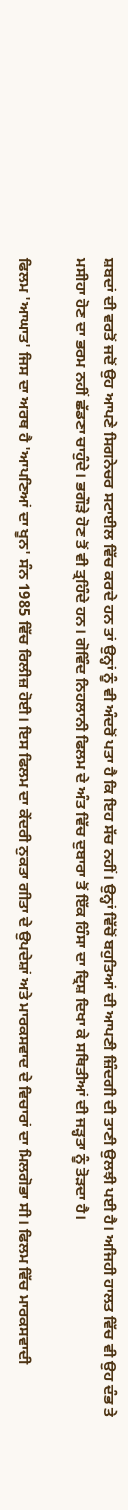ਸ਼ਬਦਾਂ ਦੀ ਵਰਤੋਂ ਜਦੋਂ ਉਹ ਆਪਣੇ ਸਿਗਨੇਚਰ ਸਟਾਈਲ ਵਿੱਚ ਕਰਦੇ ਹਨ ਤਾਂ ਉਨ੍ਹਾਂ ਨੂੰ ਵੀ ਅੰਦਰੋਂ ਪਤਾ ਹੈ ਕਿ ਇਹ ਸੱਚ ਨਹੀਂ। ਉਨ੍ਹਾਂ ਵਿੱਚੋਂ ਬਹੁਤਿਆਂ ਦੀ ਆਪਣੀ ਜ਼ਿੰਦਗੀ ਦੀ ਤਾਣੀ ਉਲਝੀ ਪਈ ਹੈ। ਅਜਿਹੀ ਹਾਲਤ ਵਿੱਚ ਵੀ ਉਹ ਦੰਭ ਤੇ ਮਸੀਹਾ ਹੋਣ ਦਾ ਭਰਮ ਨਹੀਂ ਛੱਡਣਾ ਚਾਹੁੰਦੇ। ਭਗੌੜੇ ਹੋਣ ਤੋਂ ਵੀ ਤ੍ਰਹਿੰਦੇ ਹਨ। ਗੋਵਿੰਦ ਨਿਹਲਾਨੀ ਫਿਲਮ ਦੇ ਅੰਤ ਵਿੱਚ ਦੁਬਾਰਾ ਤੋਂ ਇੱਕ ਹਿੰਸਾ ਦਾ ਦ੍ਰਿਸ਼ ਦਿਖਾ ਕੇ ਸਥਿਤੀਆਂ ਦੀ ਜੜ੍ਹਤਾ ਨੂੰ ਤੋੜਦਾ ਹੈ।

ਫਿਲਮ 'ਆਘਾਤ' ਜਿਸ ਦਾ ਅਰਥ ਹੈ 'ਆਪਣਿਆਂ ਦਾ ਖੂਨ' ਸੰਨ 1985 ਵਿੱਚ ਰਿਲੀਜ਼ ਹੋਈ। ਇਸ ਫਿਲਮ ਦਾ ਕੇਂਦਰੀ ਨੁਕਤਾ ਗੀਤਾ ਦੇ ਉਪਦੇਸ਼ਾਂ ਅਤੇ ਮਾਰਕਸਵਾਦ ਦੇ ਵਿਚਾਰਾਂ ਦਾ ਮਿਲਗੋਭਾ ਸੀ। ਫਿਲਮ ਵਿੱਚ ਮਾਰਕਸਵਾਦੀ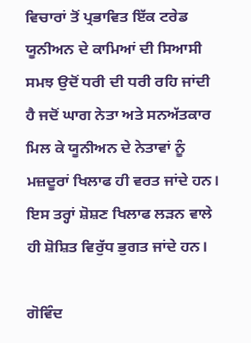ਵਿਚਾਰਾਂ ਤੋਂ ਪ੍ਰਭਾਵਿਤ ਇੱਕ ਟਰੇਡ ਯੂਨੀਅਨ ਦੇ ਕਾਮਿਆਂ ਦੀ ਸਿਆਸੀ ਸਮਝ ਉਦੋਂ ਧਰੀ ਦੀ ਧਰੀ ਰਹਿ ਜਾਂਦੀ ਹੈ ਜਦੋਂ ਘਾਗ ਨੇਤਾ ਅਤੇ ਸਨਅੱਤਕਾਰ ਮਿਲ ਕੇ ਯੂਨੀਅਨ ਦੇ ਨੇਤਾਵਾਂ ਨੂੰ ਮਜ਼ਦੂਰਾਂ ਖਿਲਾਫ ਹੀ ਵਰਤ ਜਾਂਦੇ ਹਨ। ਇਸ ਤਰ੍ਹਾਂ ਸ਼ੋਸ਼ਣ ਖਿਲਾਫ ਲੜਨ ਵਾਲੇ ਹੀ ਸ਼ੋਸ਼ਿਤ ਵਿਰੁੱਧ ਭੁਗਤ ਜਾਂਦੇ ਹਨ।

ਗੋਵਿੰਦ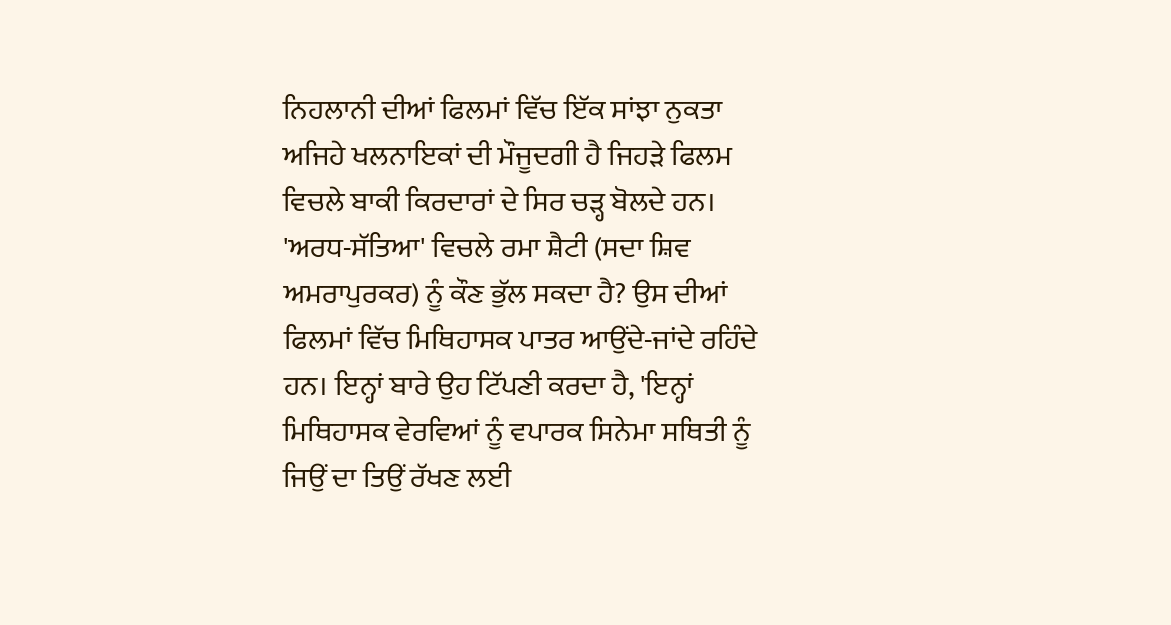ਨਿਹਲਾਨੀ ਦੀਆਂ ਫਿਲਮਾਂ ਵਿੱਚ ਇੱਕ ਸਾਂਝਾ ਨੁਕਤਾ ਅਜਿਹੇ ਖਲਨਾਇਕਾਂ ਦੀ ਮੌਜੂਦਗੀ ਹੈ ਜਿਹੜੇ ਫਿਲਮ ਵਿਚਲੇ ਬਾਕੀ ਕਿਰਦਾਰਾਂ ਦੇ ਸਿਰ ਚੜ੍ਹ ਬੋਲਦੇ ਹਨ। 'ਅਰਧ-ਸੱਤਿਆ' ਵਿਚਲੇ ਰਮਾ ਸ਼ੈਟੀ (ਸਦਾ ਸ਼ਿਵ ਅਮਰਾਪੁਰਕਰ) ਨੂੰ ਕੌਣ ਭੁੱਲ ਸਕਦਾ ਹੈ? ਉਸ ਦੀਆਂ ਫਿਲਮਾਂ ਵਿੱਚ ਮਿਥਿਹਾਸਕ ਪਾਤਰ ਆਉਂਦੇ-ਜਾਂਦੇ ਰਹਿੰਦੇ ਹਨ। ਇਨ੍ਹਾਂ ਬਾਰੇ ਉਹ ਟਿੱਪਣੀ ਕਰਦਾ ਹੈ, 'ਇਨ੍ਹਾਂ ਮਿਥਿਹਾਸਕ ਵੇਰਵਿਆਂ ਨੂੰ ਵਪਾਰਕ ਸਿਨੇਮਾ ਸਥਿਤੀ ਨੂੰ ਜਿਉਂ ਦਾ ਤਿਉਂ ਰੱਖਣ ਲਈ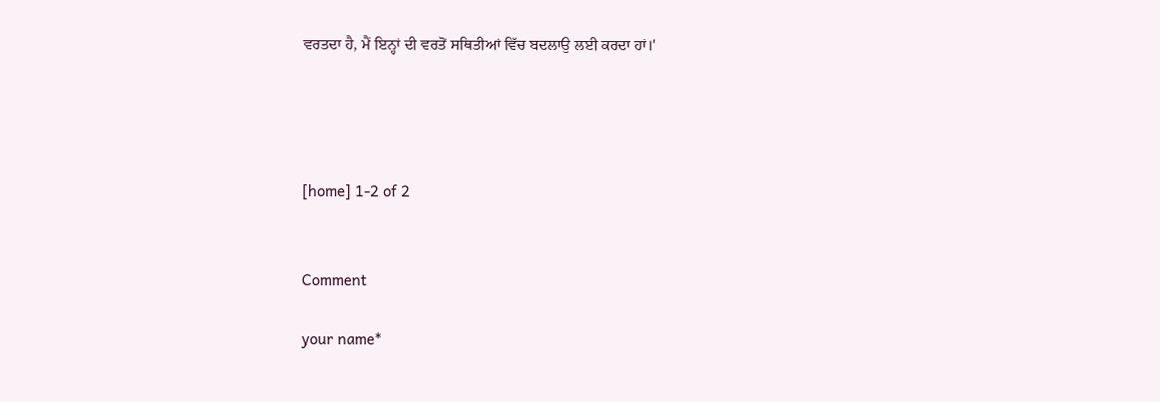ਵਰਤਦਾ ਹੈ, ਮੈਂ ਇਨ੍ਹਾਂ ਦੀ ਵਰਤੋਂ ਸਥਿਤੀਆਂ ਵਿੱਚ ਬਦਲਾਉ ਲਈ ਕਰਦਾ ਹਾਂ।'




[home] 1-2 of 2


Comment

your name*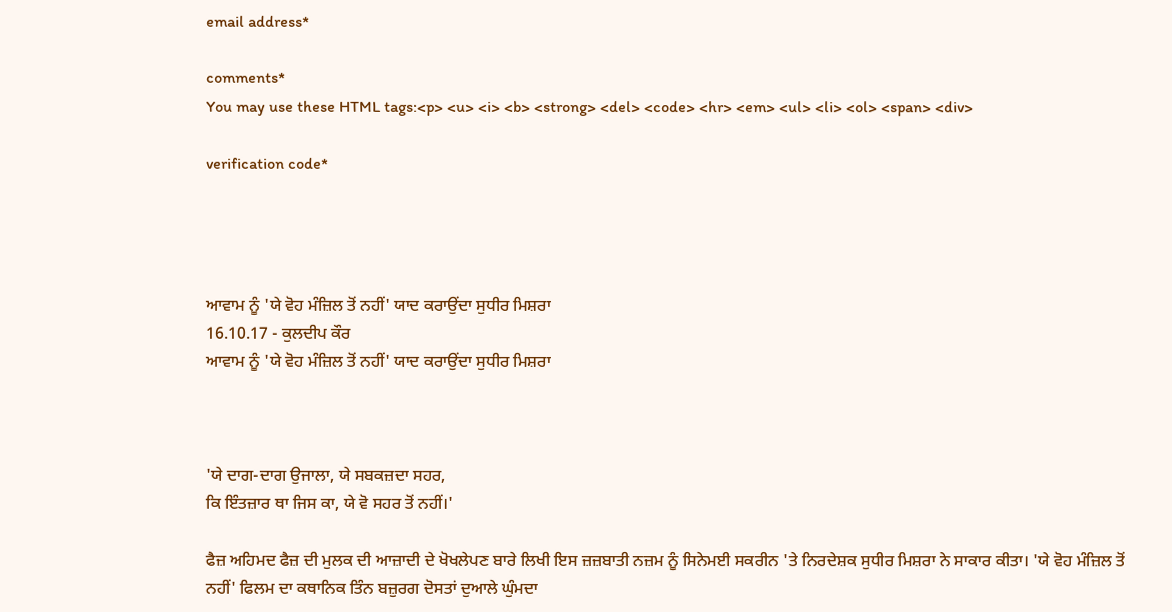email address*

comments*
You may use these HTML tags:<p> <u> <i> <b> <strong> <del> <code> <hr> <em> <ul> <li> <ol> <span> <div>

verification code*




ਆਵਾਮ ਨੂੰ 'ਯੇ ਵੋਹ ਮੰਜ਼ਿਲ ਤੋਂ ਨਹੀਂ' ਯਾਦ ਕਰਾਉਂਦਾ ਸੁਧੀਰ ਮਿਸ਼ਰਾ
16.10.17 - ਕੁਲਦੀਪ ਕੌਰ
ਆਵਾਮ ਨੂੰ 'ਯੇ ਵੋਹ ਮੰਜ਼ਿਲ ਤੋਂ ਨਹੀਂ' ਯਾਦ ਕਰਾਉਂਦਾ ਸੁਧੀਰ ਮਿਸ਼ਰਾ



'ਯੇ ਦਾਗ-ਦਾਗ ਉਜਾਲਾ, ਯੇ ਸਬਕਜ਼ਦਾ ਸਹਰ,
ਕਿ ਇੰਤਜ਼ਾਰ ਥਾ ਜਿਸ ਕਾ, ਯੇ ਵੋ ਸਹਰ ਤੋਂ ਨਹੀਂ।'

ਫੈਜ਼ ਅਹਿਮਦ ਫੈਜ਼ ਦੀ ਮੁਲਕ ਦੀ ਆਜ਼ਾਦੀ ਦੇ ਖੋਖਲੇਪਣ ਬਾਰੇ ਲਿਖੀ ਇਸ ਜ਼ਜ਼ਬਾਤੀ ਨਜ਼ਮ ਨੂੰ ਸਿਨੇਮਈ ਸਕਰੀਨ 'ਤੇ ਨਿਰਦੇਸ਼ਕ ਸੁਧੀਰ ਮਿਸ਼ਰਾ ਨੇ ਸਾਕਾਰ ਕੀਤਾ। 'ਯੇ ਵੋਹ ਮੰਜ਼ਿਲ ਤੋਂ ਨਹੀਂ' ਫਿਲਮ ਦਾ ਕਥਾਨਿਕ ਤਿੰਨ ਬਜ਼ੁਰਗ ਦੋਸਤਾਂ ਦੁਆਲੇ ਘੁੰਮਦਾ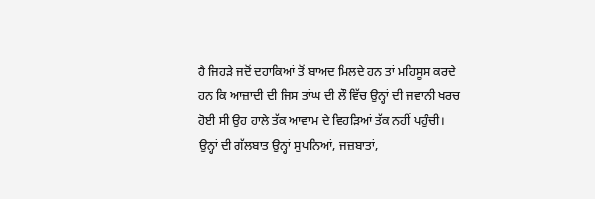ਹੈ ਜਿਹੜੇ ਜਦੋਂ ਦਹਾਕਿਆਂ ਤੋਂ ਬਾਅਦ ਮਿਲਦੇ ਹਨ ਤਾਂ ਮਹਿਸੂਸ ਕਰਦੇ ਹਨ ਕਿ ਆਜ਼ਾਦੀ ਦੀ ਜਿਸ ਤਾਂਘ ਦੀ ਲੌ ਵਿੱਚ ਉਨ੍ਹਾਂ ਦੀ ਜਵਾਨੀ ਖਰਚ ਹੋਈ ਸੀ ਉਹ ਹਾਲੇ ਤੱਕ ਆਵਾਮ ਦੇ ਵਿਹੜਿਆਂ ਤੱਕ ਨਹੀਂ ਪਹੁੰਚੀ। ਉਨ੍ਹਾਂ ਦੀ ਗੱਲਬਾਤ ਉਨ੍ਹਾਂ ਸੁਪਨਿਆਂ, ਜਜ਼ਬਾਤਾਂ,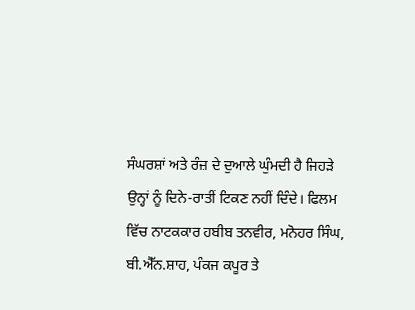ਸੰਘਰਸ਼ਾਂ ਅਤੇ ਰੰਜ਼ ਦੇ ਦੁਆਲੇ ਘੁੰਮਦੀ ਹੈ ਜਿਹੜੇ ਉਨ੍ਹਾਂ ਨੂੰ ਦਿਨੇ-ਰਾਤੀਂ ਟਿਕਣ ਨਹੀਂ ਦਿੰਦੇ। ਫਿਲਮ ਵਿੱਚ ਨਾਟਕਕਾਰ ਹਬੀਬ ਤਨਵੀਰ, ਮਨੋਹਰ ਸਿੰਘ, ਬੀ.ਐੱਨ.ਸ਼ਾਹ, ਪੰਕਜ ਕਪੂਰ ਤੇ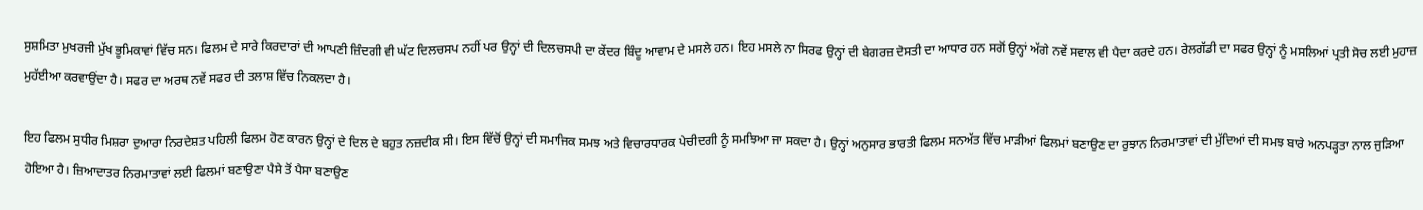ਸੁਸ਼ਮਿਤਾ ਮੁਖਰਜੀ ਮੁੱਖ ਭੂਮਿਕਾਵਾਂ ਵਿੱਚ ਸਨ। ਫਿਲਮ ਦੇ ਸਾਰੇ ਕਿਰਦਾਰਾਂ ਦੀ ਆਪਣੀ ਜ਼ਿੰਦਗੀ ਵੀ ਘੱਟ ਦਿਲਚਸਪ ਨਹੀਂ ਪਰ ਉਨ੍ਹਾਂ ਦੀ ਦਿਲਚਸਪੀ ਦਾ ਕੇਂਦਰ ਬਿੰਦੂ ਆਵਾਮ ਦੇ ਮਸਲੇ ਹਨ। ਇਹ ਮਸਲੇ ਨਾ ਸਿਰਫ ਉਨ੍ਹਾਂ ਦੀ ਬੇਗਰਜ਼ ਦੋਸਤੀ ਦਾ ਆਧਾਰ ਹਨ ਸਗੋਂ ਉਨ੍ਹਾਂ ਅੱਗੇ ਨਵੇਂ ਸਵਾਲ ਵੀ ਪੈਦਾ ਕਰਦੇ ਹਨ। ਰੇਲਗੱਡੀ ਦਾ ਸਫਰ ਉਨ੍ਹਾਂ ਨੂੰ ਮਸਲਿਆਂ ਪ੍ਰਤੀ ਸੋਚ ਲਈ ਮੁਹਾਜ਼ ਮੁਹੱਈਆ ਕਰਵਾਉਂਦਾ ਹੈ। ਸਫਰ ਦਾ ਅਰਥ ਨਵੇਂ ਸਫਰ ਦੀ ਤਲਾਸ਼ ਵਿੱਚ ਨਿਕਲਦਾ ਹੈ।

ਇਹ ਫਿਲਮ ਸੁਧੀਰ ਮਿਸ਼ਰਾ ਦੁਆਰਾ ਨਿਰਦੇਸ਼ਤ ਪਹਿਲੀ ਫਿਲਮ ਹੋਣ ਕਾਰਨ ਉਨ੍ਹਾਂ ਦੇ ਦਿਲ ਦੇ ਬਹੁਤ ਨਜ਼ਦੀਕ ਸੀ। ਇਸ ਵਿੱਚੋਂ ਉਨ੍ਹਾਂ ਦੀ ਸਮਾਜਿਕ ਸਮਝ ਅਤੇ ਵਿਚਾਰਧਾਰਕ ਪੇਚੀਦਗੀ ਨੂੰ ਸਮਝਿਆ ਜਾ ਸਕਦਾ ਹੈ। ਉਨ੍ਹਾਂ ਅਨੁਸਾਰ ਭਾਰਤੀ ਫਿਲਮ ਸਨਅੱਤ ਵਿੱਚ ਮਾੜੀਆਂ ਫਿਲਮਾਂ ਬਣਾਉਣ ਦਾ ਰੁਝਾਨ ਨਿਰਮਾਤਾਵਾਂ ਦੀ ਮੁੱਦਿਆਂ ਦੀ ਸਮਝ ਬਾਰੇ ਅਨਪੜ੍ਹਤਾ ਨਾਲ ਜੁੜਿਆ ਹੋਇਆ ਹੈ। ਜ਼ਿਆਦਾਤਰ ਨਿਰਮਾਤਾਵਾਂ ਲਈ ਫਿਲਮਾਂ ਬਣਾਉਣਾ ਪੈਸੇ ਤੋਂ ਪੈਸਾ ਬਣਾਉਣ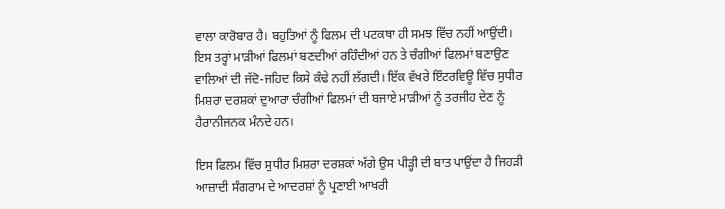ਵਾਲਾ ਕਾਰੋਬਾਰ ਹੈ। ਬਹੁਤਿਆਂ ਨੂੰ ਫਿਲਮ ਦੀ ਪਟਕਥਾ ਹੀ ਸਮਝ ਵਿੱਚ ਨਹੀਂ ਆਉਂਦੀ। ਇਸ ਤਰ੍ਹਾਂ ਮਾੜੀਆਂ ਫਿਲਮਾਂ ਬਣਦੀਆਂ ਰਹਿੰਦੀਆਂ ਹਨ ਤੇ ਚੰਗੀਆਂ ਫਿਲਮਾਂ ਬਣਾਉਣ ਵਾਲਿਆਂ ਦੀ ਜੱਦੋ-ਜਹਿਦ ਕਿਸੇ ਕੰਢੇ ਨਹੀਂ ਲੱਗਦੀ। ਇੱਕ ਵੱਖਰੇ ਇੰਟਰਵਿਊ ਵਿੱਚ ਸੁਧੀਰ ਮਿਸ਼ਰਾ ਦਰਸ਼ਕਾਂ ਦੁਆਰਾ ਚੰਗੀਆਂ ਫਿਲਮਾਂ ਦੀ ਬਜਾਏ ਮਾੜੀਆਂ ਨੂੰ ਤਰਜੀਹ ਦੇਣ ਨੂੰ ਹੈਰਾਨੀਜਨਕ ਮੰਨਦੇ ਹਨ।

ਇਸ ਫਿਲਮ ਵਿੱਚ ਸੁਧੀਰ ਮਿਸ਼ਰਾ ਦਰਸ਼ਕਾਂ ਅੱਗੇ ਉਸ ਪੀੜ੍ਹੀ ਦੀ ਬਾਤ ਪਾਉਂਦਾ ਹੈ ਜਿਹੜੀ ਆਜ਼ਾਦੀ ਸੰਗਰਾਮ ਦੇ ਆਦਰਸ਼ਾਂ ਨੂੰ ਪ੍ਰਣਾਈ ਆਖਰੀ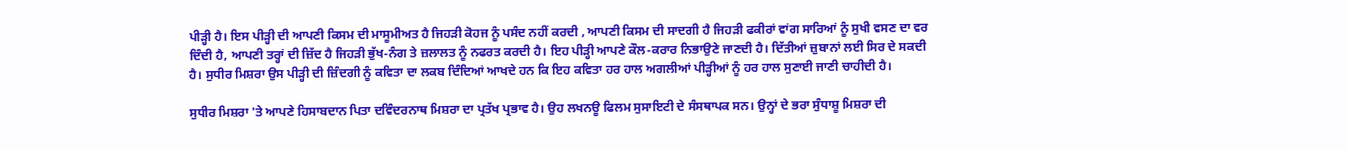ਪੀੜ੍ਹੀ ਹੈ। ਇਸ ਪੀੜ੍ਹੀ ਦੀ ਆਪਣੀ ਕਿਸਮ ਦੀ ਮਾਸੂਮੀਅਤ ਹੈ ਜਿਹੜੀ ਕੋਹਜ ਨੂੰ ਪਸੰਦ ਨਹੀਂ ਕਰਦੀ , ਆਪਣੀ ਕਿਸਮ ਦੀ ਸਾਦਗੀ ਹੈ ਜਿਹੜੀ ਫਕੀਰਾਂ ਵਾਂਗ ਸਾਰਿਆਂ ਨੂੰ ਸੁਖੀ ਵਸਣ ਦਾ ਵਰ ਦਿੰਦੀ ਹੈ, ਆਪਣੀ ਤਰ੍ਹਾਂ ਦੀ ਜ਼ਿੱਦ ਹੈ ਜਿਹੜੀ ਭੁੱਖ-ਨੰਗ ਤੇ ਜ਼ਲਾਲਤ ਨੂੰ ਨਫਰਤ ਕਰਦੀ ਹੈ। ਇਹ ਪੀੜ੍ਹੀ ਆਪਣੇ ਕੌਲ-ਕਰਾਰ ਨਿਭਾਉਣੇ ਜਾਣਦੀ ਹੈ। ਦਿੱਤੀਆਂ ਜ਼ੁਬਾਨਾਂ ਲਈ ਸਿਰ ਦੇ ਸਕਦੀ ਹੈ। ਸੁਧੀਰ ਮਿਸ਼ਰਾ ਉਸ ਪੀੜ੍ਹੀ ਦੀ ਜ਼ਿੰਦਗੀ ਨੂੰ ਕਵਿਤਾ ਦਾ ਲਕਬ ਦਿੰਦਿਆਂ ਆਖਦੇ ਹਨ ਕਿ ਇਹ ਕਵਿਤਾ ਹਰ ਹਾਲ ਅਗਲੀਆਂ ਪੀੜ੍ਹੀਆਂ ਨੂੰ ਹਰ ਹਾਲ ਸੁਣਾਈ ਜਾਣੀ ਚਾਹੀਦੀ ਹੈ।

ਸੁਧੀਰ ਮਿਸ਼ਰਾ 'ਤੇ ਆਪਣੇ ਹਿਸਾਬਦਾਨ ਪਿਤਾ ਦਵਿੰਦਰਨਾਥ ਮਿਸ਼ਰਾ ਦਾ ਪ੍ਰਤੱਖ ਪ੍ਰਭਾਵ ਹੈ। ਉਹ ਲਖਨਊ ਫਿਲਮ ਸੁਸਾਇਟੀ ਦੇ ਸੰਸਥਾਪਕ ਸਨ। ਉਨ੍ਹਾਂ ਦੇ ਭਰਾ ਸੁੰਧਾਸ਼ੂ ਮਿਸ਼ਰਾ ਦੀ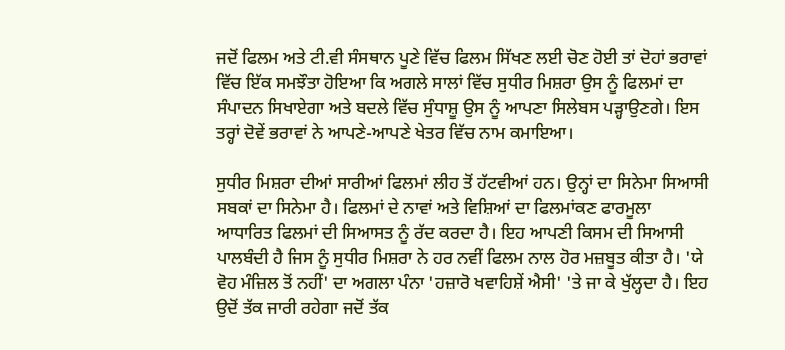ਜਦੋਂ ਫਿਲਮ ਅਤੇ ਟੀ.ਵੀ ਸੰਸਥਾਨ ਪੂਣੇ ਵਿੱਚ ਫਿਲਮ ਸਿੱਖਣ ਲਈ ਚੋਣ ਹੋਈ ਤਾਂ ਦੋਹਾਂ ਭਰਾਵਾਂ ਵਿੱਚ ਇੱਕ ਸਮਝੌਤਾ ਹੋਇਆ ਕਿ ਅਗਲੇ ਸਾਲਾਂ ਵਿੱਚ ਸੁਧੀਰ ਮਿਸ਼ਰਾ ਉਸ ਨੂੰ ਫਿਲਮਾਂ ਦਾ ਸੰਪਾਦਨ ਸਿਖਾਏਗਾ ਅਤੇ ਬਦਲੇ ਵਿੱਚ ਸੁੰਧਾਸ਼ੂ ਉਸ ਨੂੰ ਆਪਣਾ ਸਿਲੇਬਸ ਪੜ੍ਹਾਉਣਗੇ। ਇਸ ਤਰ੍ਹਾਂ ਦੋਵੇਂ ਭਰਾਵਾਂ ਨੇ ਆਪਣੇ-ਆਪਣੇ ਖੇਤਰ ਵਿੱਚ ਨਾਮ ਕਮਾਇਆ।

ਸੁਧੀਰ ਮਿਸ਼ਰਾ ਦੀਆਂ ਸਾਰੀਆਂ ਫਿਲਮਾਂ ਲੀਹ ਤੋਂ ਹੱਟਵੀਆਂ ਹਨ। ਉਨ੍ਹਾਂ ਦਾ ਸਿਨੇਮਾ ਸਿਆਸੀ ਸਬਕਾਂ ਦਾ ਸਿਨੇਮਾ ਹੈ। ਫਿਲਮਾਂ ਦੇ ਨਾਵਾਂ ਅਤੇ ਵਿਸ਼ਿਆਂ ਦਾ ਫਿਲਮਾਂਕਣ ਫਾਰਮੂਲਾ ਆਧਾਰਿਤ ਫਿਲਮਾਂ ਦੀ ਸਿਆਸਤ ਨੂੰ ਰੱਦ ਕਰਦਾ ਹੈ। ਇਹ ਆਪਣੀ ਕਿਸਮ ਦੀ ਸਿਆਸੀ ਪਾਲਬੰਦੀ ਹੈ ਜਿਸ ਨੂੰ ਸੁਧੀਰ ਮਿਸ਼ਰਾ ਨੇ ਹਰ ਨਵੀਂ ਫਿਲਮ ਨਾਲ ਹੋਰ ਮਜ਼ਬੂਤ ਕੀਤਾ ਹੈ। 'ਯੇ ਵੋਹ ਮੰਜ਼ਿਲ ਤੋਂ ਨਹੀਂ' ਦਾ ਅਗਲਾ ਪੰਨਾ 'ਹਜ਼ਾਰੋ ਖਵਾਹਿਸ਼ੇਂ ਐਸੀ' 'ਤੇ ਜਾ ਕੇ ਖੁੱਲ੍ਹਦਾ ਹੈ। ਇਹ ਉਦੋਂ ਤੱਕ ਜਾਰੀ ਰਹੇਗਾ ਜਦੋਂ ਤੱਕ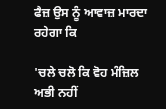ਫੈਜ਼ ਉਸ ਨੂੰ ਆਵਾਜ਼ ਮਾਰਦਾ ਰਹੇਗਾ ਕਿ

'ਚਲੇ ਚਲੋ ਕਿ ਵੋਹ ਮੰਜ਼ਿਲ ਅਭੀ ਨਹੀਂ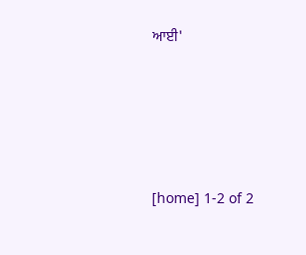ਆਈ'




[home] 1-2 of 2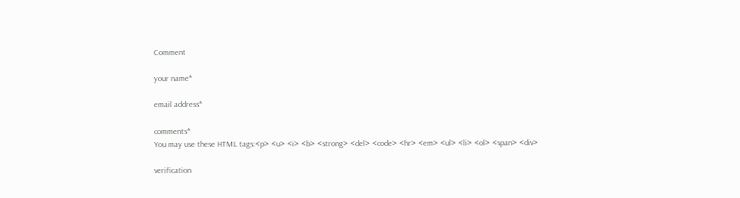Comment

your name*

email address*

comments*
You may use these HTML tags:<p> <u> <i> <b> <strong> <del> <code> <hr> <em> <ul> <li> <ol> <span> <div>

verification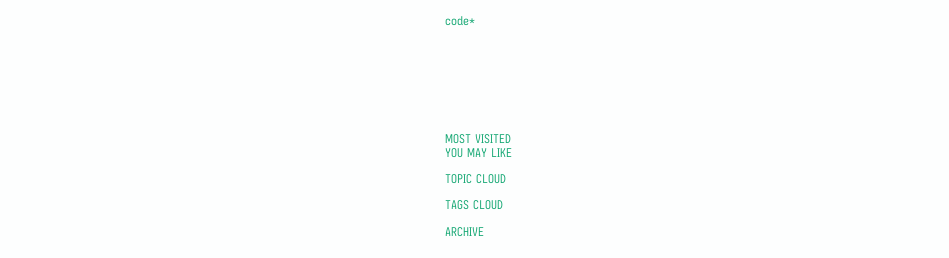code*








MOST VISITED
YOU MAY LIKE

TOPIC CLOUD

TAGS CLOUD

ARCHIVE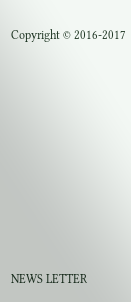Copyright © 2016-2017










NEWS LETTER